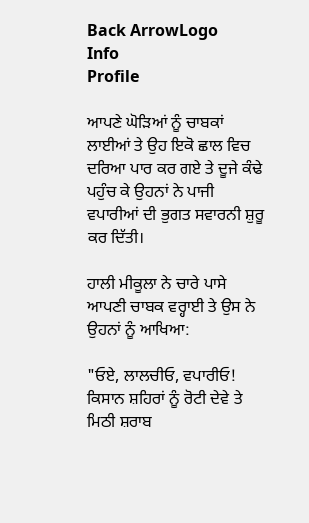Back ArrowLogo
Info
Profile

ਆਪਣੇ ਘੋੜਿਆਂ ਨੂੰ ਚਾਬਕਾਂ ਲਾਈਆਂ ਤੇ ਉਹ ਇਕੋ ਛਾਲ ਵਿਚ ਦਰਿਆ ਪਾਰ ਕਰ ਗਏ ਤੇ ਦੂਜੇ ਕੰਢੇ ਪਹੁੰਚ ਕੇ ਉਹਨਾਂ ਨੇ ਪਾਜੀ ਵਪਾਰੀਆਂ ਦੀ ਭੁਗਤ ਸਵਾਰਨੀ ਸ਼ੁਰੂ ਕਰ ਦਿੱਤੀ।

ਹਾਲੀ ਮੀਕੂਲਾ ਨੇ ਚਾਰੇ ਪਾਸੇ ਆਪਣੀ ਚਾਬਕ ਵਰ੍ਹਾਈ ਤੇ ਉਸ ਨੇ ਉਹਨਾਂ ਨੂੰ ਆਖਿਆ:

"ਓਏ, ਲਾਲਚੀਓ, ਵਪਾਰੀਓ! ਕਿਸਾਨ ਸ਼ਹਿਰਾਂ ਨੂੰ ਰੋਟੀ ਦੇਵੇ ਤੇ ਮਿਠੀ ਸ਼ਰਾਬ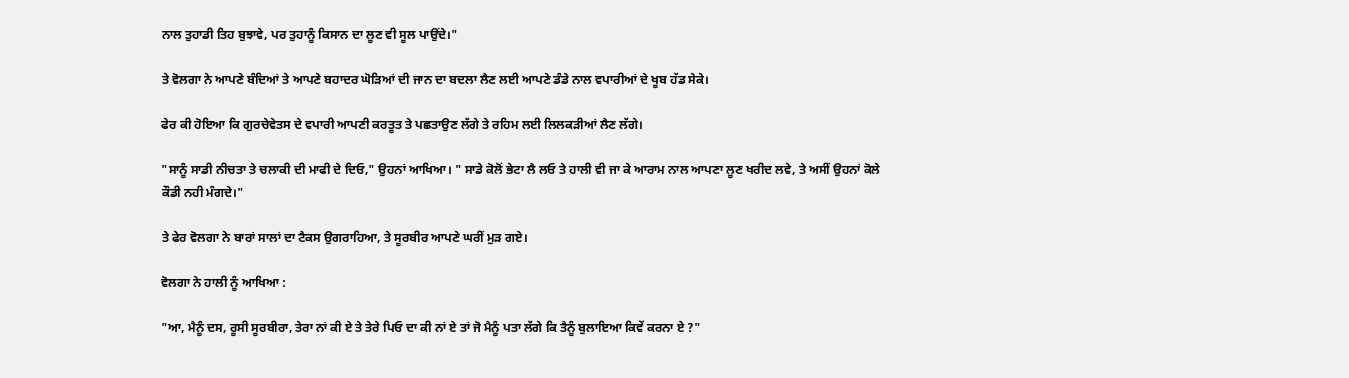ਨਾਲ ਤੁਹਾਡੀ ਤਿਹ ਬੁਝਾਵੇ, ਪਰ ਤੁਹਾਨੂੰ ਕਿਸਾਨ ਦਾ ਲੂਣ ਵੀ ਸੂਲ ਪਾਉਂਦੇ।"

ਤੇ ਵੋਲਗਾ ਨੇ ਆਪਣੇ ਬੰਦਿਆਂ ਤੇ ਆਪਣੇ ਬਹਾਦਰ ਘੋੜਿਆਂ ਦੀ ਜਾਨ ਦਾ ਬਦਲਾ ਲੈਣ ਲਈ ਆਪਣੇ ਡੰਡੇ ਨਾਲ ਵਪਾਰੀਆਂ ਦੇ ਖੂਬ ਹੱਡ ਸੇਕੇ।

ਫੇਰ ਕੀ ਹੋਇਆ ਕਿ ਗੁਰਚੇਵੇਤਸ ਦੇ ਵਪਾਰੀ ਆਪਣੀ ਕਰਤੂਤ ਤੇ ਪਛਤਾਉਣ ਲੱਗੇ ਤੇ ਰਹਿਮ ਲਈ ਲਿਲਕੜੀਆਂ ਲੈਣ ਲੱਗੇ।

"ਸਾਨੂੰ ਸਾਡੀ ਨੀਚਤਾ ਤੇ ਚਲਾਕੀ ਦੀ ਮਾਫੀ ਦੇ ਦਿਓ," ਉਹਨਾਂ ਆਖਿਆ। " ਸਾਡੇ ਕੋਲੋਂ ਭੇਟਾ ਲੈ ਲਓ ਤੇ ਹਾਲੀ ਵੀ ਜਾ ਕੇ ਆਰਾਮ ਨਾਲ ਆਪਣਾ ਲੂਣ ਖਰੀਦ ਲਵੇ, ਤੇ ਅਸੀਂ ਉਹਨਾਂ ਕੋਲੇ ਕੌਡੀ ਨਹੀ ਮੰਗਦੇ।"

ਤੇ ਫੇਰ ਵੋਲਗਾ ਨੇ ਬਾਰਾਂ ਸਾਲਾਂ ਦਾ ਟੈਕਸ ਉਗਰਾਹਿਆ, ਤੇ ਸੂਰਬੀਰ ਆਪਣੇ ਘਰੀਂ ਮੁੜ ਗਏ।

ਵੋਲਗਾ ਨੇ ਹਾਲੀ ਨੂੰ ਆਖਿਆ :

"ਆ, ਮੈਨੂੰ ਦਸ, ਰੂਸੀ ਸੂਰਬੀਰਾ, ਤੇਰਾ ਨਾਂ ਕੀ ਏ ਤੇ ਤੇਰੇ ਪਿਓ ਦਾ ਕੀ ਨਾਂ ਏ ਤਾਂ ਜੋ ਮੈਨੂੰ ਪਤਾ ਲੱਗੇ ਕਿ ਤੈਨੂੰ ਬੁਲਾਇਆ ਕਿਵੇਂ ਕਰਨਾ ਏ ?"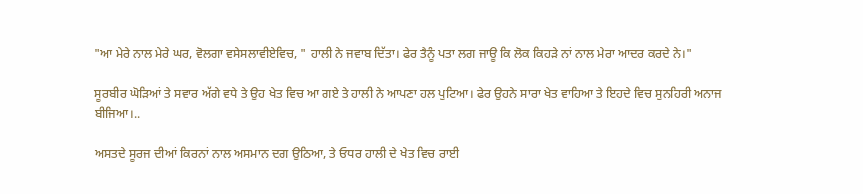"ਆ ਮੇਰੇ ਨਾਲ ਮੇਰੇ ਘਰ, ਵੋਲਗਾ ਵਸੇਸਲਾਵੀਏਵਿਚ, " ਹਾਲੀ ਨੇ ਜਵਾਬ ਦਿੱਤਾ। ਫੇਰ ਤੈਨੂੰ ਪਤਾ ਲਗ ਜਾਊ ਕਿ ਲੋਕ ਕਿਹੜੇ ਨਾਂ ਨਾਲ ਮੇਰਾ ਆਦਰ ਕਰਦੇ ਨੇ।"

ਸੂਰਬੀਰ ਘੋੜਿਆਂ ਤੇ ਸਵਾਰ ਅੱਗੇ ਵਧੇ ਤੇ ਉਹ ਖੇਤ ਵਿਚ ਆ ਗਏ ਤੇ ਹਾਲੀ ਨੇ ਆਪਣਾ ਹਲ ਪੁਟਿਆ। ਫੇਰ ਉਹਨੇ ਸਾਰਾ ਖੇਤ ਵਾਹਿਆ ਤੇ ਇਹਦੇ ਵਿਚ ਸੁਨਹਿਰੀ ਅਨਾਜ ਬੀਜਿਆ।..

ਅਸਤਦੇ ਸੂਰਜ ਦੀਆਂ ਕਿਰਨਾਂ ਨਾਲ ਅਸਮਾਨ ਦਗ ਉਠਿਆ, ਤੇ ਓਧਰ ਹਾਲੀ ਦੇ ਖੇਤ ਵਿਚ ਰਾਈ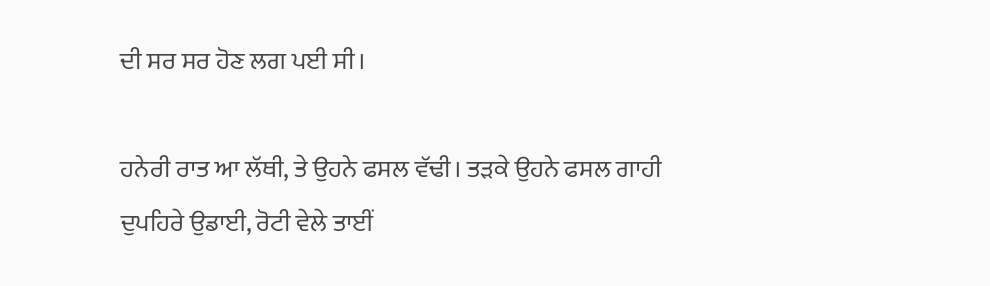ਦੀ ਸਰ ਸਰ ਹੋਣ ਲਗ ਪਈ ਸੀ।

ਹਨੇਰੀ ਰਾਤ ਆ ਲੱਥੀ, ਤੇ ਉਹਨੇ ਫਸਲ ਵੱਢੀ। ਤੜਕੇ ਉਹਨੇ ਫਸਲ ਗਾਹੀ ਦੁਪਹਿਰੇ ਉਡਾਈ, ਰੋਟੀ ਵੇਲੇ ਤਾਈਂ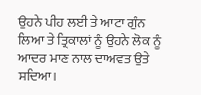ਉਹਨੇ ਪੀਹ ਲਈ ਤੇ ਆਟਾ ਗੁੰਨ ਲਿਆ ਤੇ ਤ੍ਰਿਕਾਲਾਂ ਨੂੰ ਉਹਨੇ ਲੋਕ ਨੂੰ ਆਦਰ ਮਾਣ ਨਾਲ ਦਾਅਵਤ ਉਤੇ ਸਦਿਆ।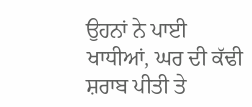ਉਹਨਾਂ ਨੇ ਪਾਈ ਖਾਧੀਆਂ, ਘਰ ਦੀ ਕੱਢੀ ਸ਼ਰਾਬ ਪੀਤੀ ਤੇ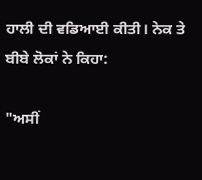ਹਾਲੀ ਦੀ ਵਡਿਆਈ ਕੀਤੀ। ਨੇਕ ਤੇ ਬੀਬੇ ਲੋਕਾਂ ਨੇ ਕਿਹਾ:

"ਅਸੀਂ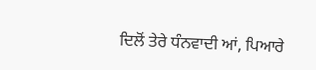ਦਿਲੋਂ ਤੇਰੇ ਧੰਨਵਾਦੀ ਆਂ, ਪਿਆਰੇ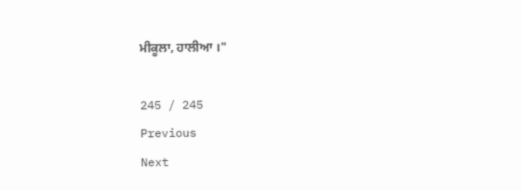ਮੀਕੂਲਾ, ਹਾਲੀਆ ।"

245 / 245
Previous
Next